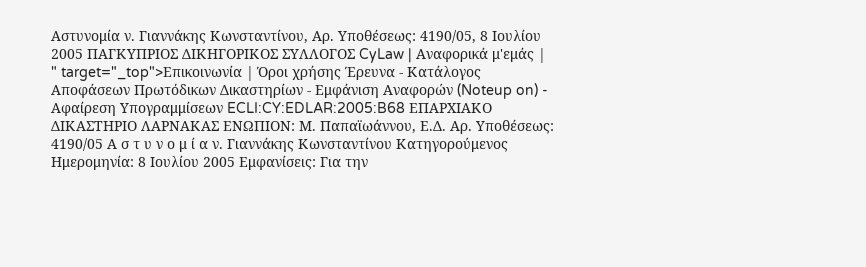Αστυνομία ν. Γιαννάκης Κωνσταντίνου, Αρ. Υποθέσεως: 4190/05, 8 Ιουλίου 2005 ΠΑΓΚΥΠΡΙΟΣ ΔΙΚΗΓΟΡΙΚΟΣ ΣΥΛΛΟΓΟΣ CyLaw | Αναφορικά μ'εμάς | " target="_top">Επικοινωνία | Όροι χρήσης Έρευνα - Κατάλογος Αποφάσεων Πρωτόδικων Δικαστηρίων - Εμφάνιση Αναφορών (Noteup on) - Αφαίρεση Υπογραμμίσεων ECLI:CY:EDLAR:2005:B68 ΕΠΑΡΧΙΑΚΟ ΔΙΚΑΣΤΗΡΙΟ ΛΑΡΝΑΚΑΣ ΕΝΩΠΙΟΝ: Μ. Παπαϊωάννου, Ε.Δ. Αρ. Υποθέσεως: 4190/05 Α σ τ υ ν ο μ ί α ν. Γιαννάκης Κωνσταντίνου Κατηγορούμενος Ημερομηνία: 8 Ιουλίου 2005 Εμφανίσεις: Για την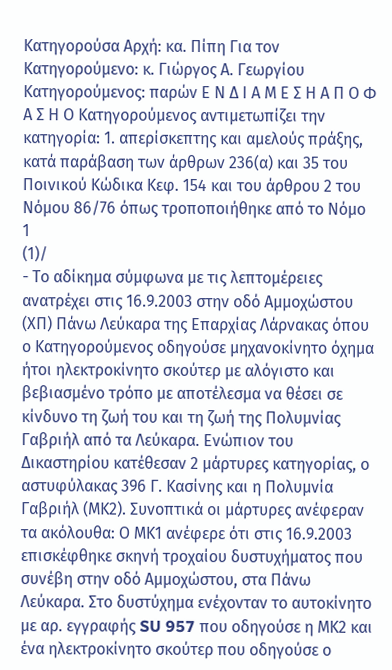Κατηγορούσα Αρχή: κα. Πίπη Για τον Κατηγορούμενο: κ. Γιώργος Α. Γεωργίου Κατηγορούμενος: παρών Ε Ν Δ Ι Α Μ Ε Σ Η Α Π Ο Φ Α Σ Η Ο Κατηγορούμενος αντιμετωπίζει την κατηγορία: 1. απερίσκεπτης και αμελούς πράξης, κατά παράβαση των άρθρων 236(α) και 35 του Ποινικού Κώδικα Κεφ. 154 και του άρθρου 2 του Νόμου 86/76 όπως τροποποιήθηκε από το Νόμο 1
(1)/
- Το αδίκημα σύμφωνα με τις λεπτομέρειες ανατρέχει στις 16.9.2003 στην οδό Αμμοχώστου (ΧΠ) Πάνω Λεύκαρα της Επαρχίας Λάρνακας όπου ο Κατηγορούμενος οδηγούσε μηχανοκίνητο όχημα ήτοι ηλεκτροκίνητο σκούτερ με αλόγιστο και βεβιασμένο τρόπο με αποτέλεσμα να θέσει σε κίνδυνο τη ζωή του και τη ζωή της Πολυμνίας Γαβριήλ από τα Λεύκαρα. Ενώπιον του Δικαστηρίου κατέθεσαν 2 μάρτυρες κατηγορίας, ο αστυφύλακας 396 Γ. Κασίνης και η Πολυμνία Γαβριήλ (ΜΚ2). Συνοπτικά οι μάρτυρες ανέφεραν τα ακόλουθα: Ο ΜΚ1 ανέφερε ότι στις 16.9.2003 επισκέφθηκε σκηνή τροχαίου δυστυχήματος που συνέβη στην οδό Αμμοχώστου, στα Πάνω Λεύκαρα. Στο δυστύχημα ενέχονταν το αυτοκίνητο με αρ. εγγραφής SU 957 που οδηγούσε η ΜΚ2 και ένα ηλεκτροκίνητο σκούτερ που οδηγούσε ο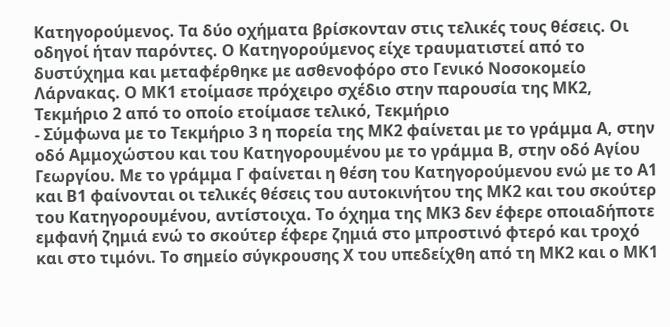Κατηγορούμενος. Τα δύο οχήματα βρίσκονταν στις τελικές τους θέσεις. Οι οδηγοί ήταν παρόντες. Ο Κατηγορούμενος είχε τραυματιστεί από το δυστύχημα και μεταφέρθηκε με ασθενοφόρο στο Γενικό Νοσοκομείο Λάρνακας. Ο ΜΚ1 ετοίμασε πρόχειρο σχέδιο στην παρουσία της ΜΚ2, Τεκμήριο 2 από το οποίο ετοίμασε τελικό, Τεκμήριο
- Σύμφωνα με το Τεκμήριο 3 η πορεία της ΜΚ2 φαίνεται με το γράμμα Α, στην οδό Αμμοχώστου και του Κατηγορουμένου με το γράμμα Β, στην οδό Αγίου Γεωργίου. Με το γράμμα Γ φαίνεται η θέση του Κατηγορούμενου ενώ με το Α1 και Β1 φαίνονται οι τελικές θέσεις του αυτοκινήτου της ΜΚ2 και του σκούτερ του Κατηγορουμένου, αντίστοιχα. Το όχημα της ΜΚ3 δεν έφερε οποιαδήποτε εμφανή ζημιά ενώ το σκούτερ έφερε ζημιά στο μπροστινό φτερό και τροχό και στο τιμόνι. Το σημείο σύγκρουσης Χ του υπεδείχθη από τη ΜΚ2 και ο ΜΚ1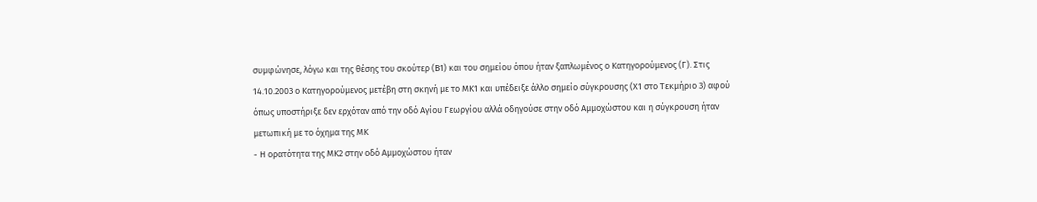συμφώνησε, λόγω και της θέσης του σκούτερ (Β1) και του σημείου όπου ήταν ξαπλωμένος ο Κατηγορούμενος (Γ). Στις 14.10.2003 ο Κατηγορούμενος μετέβη στη σκηνή με το ΜΚ1 και υπέδειξε άλλο σημείο σύγκρουσης (Χ1 στο Τεκμήριο 3) αφού όπως υποστήριξε δεν ερχόταν από την οδό Αγίου Γεωργίου αλλά οδηγούσε στην οδό Αμμοχώστου και η σύγκρουση ήταν μετωπική με το όχημα της ΜΚ
- Η ορατότητα της ΜΚ2 στην οδό Αμμοχώστου ήταν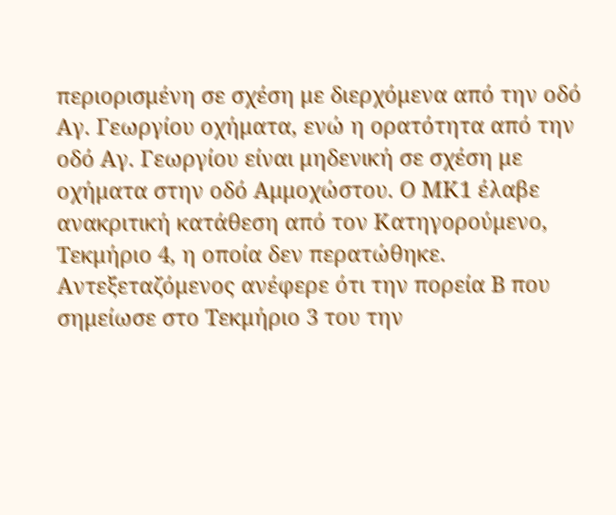περιορισμένη σε σχέση με διερχόμενα από την οδό Αγ. Γεωργίου οχήματα, ενώ η ορατότητα από την οδό Αγ. Γεωργίου είναι μηδενική σε σχέση με οχήματα στην οδό Αμμοχώστου. Ο ΜΚ1 έλαβε ανακριτική κατάθεση από τον Κατηγορούμενο, Τεκμήριο 4, η οποία δεν περατώθηκε. Αντεξεταζόμενος ανέφερε ότι την πορεία Β που σημείωσε στο Τεκμήριο 3 του την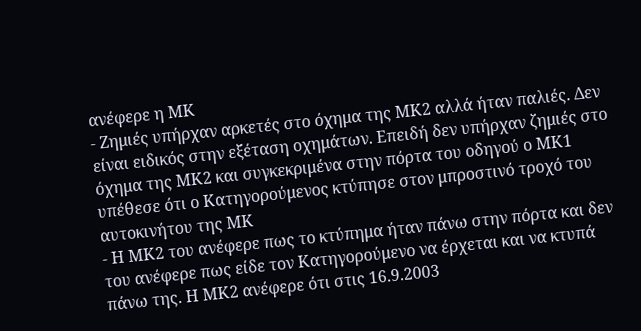ανέφερε η ΜΚ
- Ζημιές υπήρχαν αρκετές στο όχημα της ΜΚ2 αλλά ήταν παλιές. Δεν είναι ειδικός στην εξέταση οχημάτων. Επειδή δεν υπήρχαν ζημιές στο όχημα της ΜΚ2 και συγκεκριμένα στην πόρτα του οδηγού ο ΜΚ1 υπέθεσε ότι ο Κατηγορούμενος κτύπησε στον μπροστινό τροχό του αυτοκινήτου της ΜΚ
- Η ΜΚ2 του ανέφερε πως το κτύπημα ήταν πάνω στην πόρτα και δεν του ανέφερε πως είδε τον Κατηγορούμενο να έρχεται και να κτυπά πάνω της. Η ΜΚ2 ανέφερε ότι στις 16.9.2003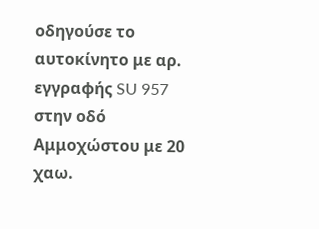οδηγούσε το αυτοκίνητο με αρ. εγγραφής SU 957 στην οδό Αμμοχώστου με 20 χαω.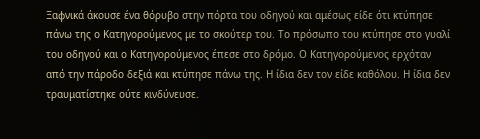Ξαφνικά άκουσε ένα θόρυβο στην πόρτα του οδηγού και αμέσως είδε ότι κτύπησε πάνω της ο Κατηγορούμενος με το σκούτερ του. Το πρόσωπο του κτύπησε στο γυαλί του οδηγού και ο Κατηγορούμενος έπεσε στο δρόμο. Ο Κατηγορούμενος ερχόταν από την πάροδο δεξιά και κτύπησε πάνω της. Η ίδια δεν τον είδε καθόλου. Η ίδια δεν τραυματίστηκε ούτε κινδύνευσε.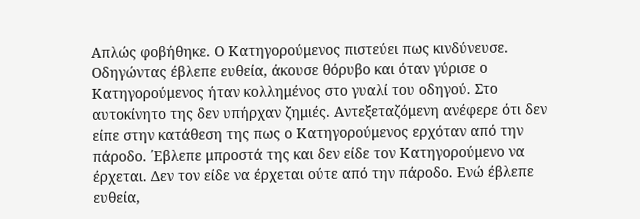Απλώς φοβήθηκε. Ο Κατηγορούμενος πιστεύει πως κινδύνευσε. Οδηγώντας έβλεπε ευθεία, άκουσε θόρυβο και όταν γύρισε ο Κατηγορούμενος ήταν κολλημένος στο γυαλί του οδηγού. Στο αυτοκίνητο της δεν υπήρχαν ζημιές. Αντεξεταζόμενη ανέφερε ότι δεν είπε στην κατάθεση της πως ο Κατηγορούμενος ερχόταν από την πάροδο. ΄Εβλεπε μπροστά της και δεν είδε τον Κατηγορούμενο να έρχεται. Δεν τον είδε να έρχεται ούτε από την πάροδο. Ενώ έβλεπε ευθεία,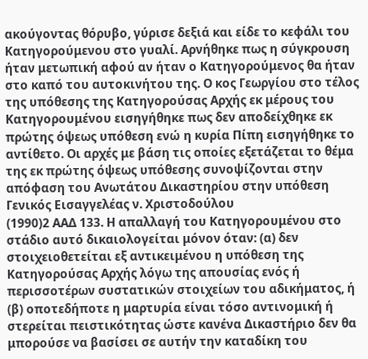ακούγοντας θόρυβο, γύρισε δεξιά και είδε το κεφάλι του Κατηγορούμενου στο γυαλί. Αρνήθηκε πως η σύγκρουση ήταν μετωπική αφού αν ήταν ο Κατηγορούμενος θα ήταν στο καπό του αυτοκινήτου της. Ο κος Γεωργίου στο τέλος της υπόθεσης της Κατηγορούσας Αρχής εκ μέρους του Κατηγορουμένου εισηγήθηκε πως δεν αποδείχθηκε εκ πρώτης όψεως υπόθεση ενώ η κυρία Πίπη εισηγήθηκε το αντίθετο. Οι αρχές με βάση τις οποίες εξετάζεται το θέμα της εκ πρώτης όψεως υπόθεσης συνοψίζονται στην απόφαση του Ανωτάτου Δικαστηρίου στην υπόθεση Γενικός Εισαγγελέας ν. Χριστοδούλου
(1990)2 ΑΑΔ 133. Η απαλλαγή του Κατηγορουμένου στο στάδιο αυτό δικαιολογείται μόνον όταν: (α) δεν στοιχειοθετείται εξ αντικειμένου η υπόθεση της Κατηγορούσας Αρχής λόγω της απουσίας ενός ή περισσοτέρων συστατικών στοιχείων του αδικήματος, ή (β) οποτεδήποτε η μαρτυρία είναι τόσο αντινομική ή στερείται πειστικότητας ώστε κανένα Δικαστήριο δεν θα μπορούσε να βασίσει σε αυτήν την καταδίκη του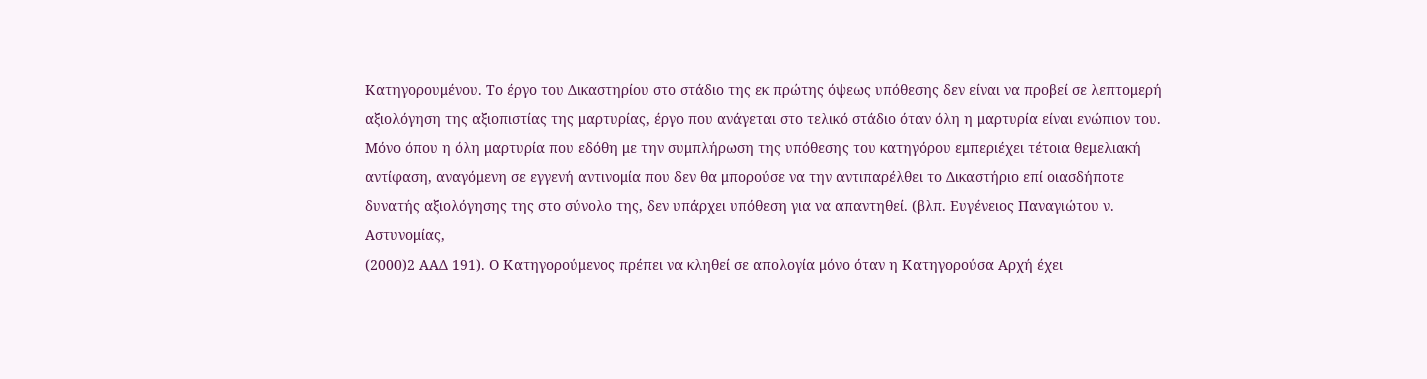Κατηγορουμένου. Το έργο του Δικαστηρίου στο στάδιο της εκ πρώτης όψεως υπόθεσης δεν είναι να προβεί σε λεπτομερή αξιολόγηση της αξιοπιστίας της μαρτυρίας, έργο που ανάγεται στο τελικό στάδιο όταν όλη η μαρτυρία είναι ενώπιον του. Μόνο όπου η όλη μαρτυρία που εδόθη με την συμπλήρωση της υπόθεσης του κατηγόρου εμπεριέχει τέτοια θεμελιακή αντίφαση, αναγόμενη σε εγγενή αντινομία που δεν θα μπορούσε να την αντιπαρέλθει το Δικαστήριο επί οιασδήποτε δυνατής αξιολόγησης της στο σύνολο της, δεν υπάρχει υπόθεση για να απαντηθεί. (βλπ. Ευγένειος Παναγιώτου ν. Αστυνομίας,
(2000)2 ΑΑΔ 191). Ο Κατηγορούμενος πρέπει να κληθεί σε απολογία μόνο όταν η Κατηγορούσα Αρχή έχει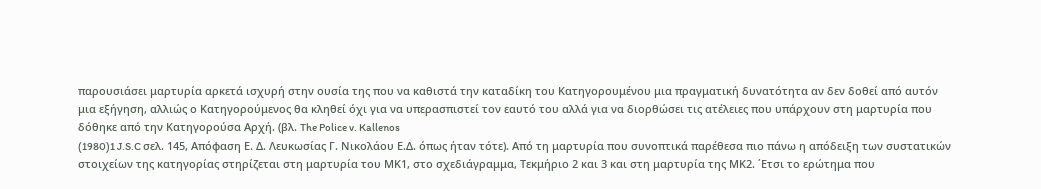παρουσιάσει μαρτυρία αρκετά ισχυρή στην ουσία της που να καθιστά την καταδίκη του Κατηγορουμένου μια πραγματική δυνατότητα αν δεν δοθεί από αυτόν μια εξήγηση, αλλιώς ο Κατηγορούμενος θα κληθεί όχι για να υπερασπιστεί τον εαυτό του αλλά για να διορθώσει τις ατέλειες που υπάρχουν στη μαρτυρία που δόθηκε από την Κατηγορούσα Αρχή. (βλ. The Police v. Kallenos
(1980)1 J.S.C σελ. 145, Απόφαση Ε. Δ. Λευκωσίας Γ. Νικολάου Ε.Δ. όπως ήταν τότε). Από τη μαρτυρία που συνοπτικά παρέθεσα πιο πάνω η απόδειξη των συστατικών στοιχείων της κατηγορίας στηρίζεται στη μαρτυρία του ΜΚ1, στο σχεδιάγραμμα, Τεκμήριο 2 και 3 και στη μαρτυρία της ΜΚ2. ΄Ετσι το ερώτημα που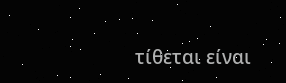τίθεται είναι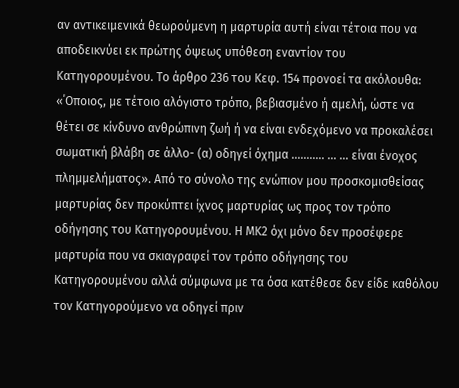αν αντικειμενικά θεωρούμενη η μαρτυρία αυτή είναι τέτοια που να αποδεικνύει εκ πρώτης όψεως υπόθεση εναντίον του Κατηγορουμένου. Το άρθρο 236 του Κεφ. 154 προνοεί τα ακόλουθα: «΄Οποιος, με τέτοιο αλόγιστο τρόπο, βεβιασμένο ή αμελή, ώστε να θέτει σε κίνδυνο ανθρώπινη ζωή ή να είναι ενδεχόμενο να προκαλέσει σωματική βλάβη σε άλλο- (α) οδηγεί όχημα ........... ... ... είναι ένοχος πλημμελήματος». Από το σύνολο της ενώπιον μου προσκομισθείσας μαρτυρίας δεν προκύπτει ίχνος μαρτυρίας ως προς τον τρόπο οδήγησης του Κατηγορουμένου. Η ΜΚ2 όχι μόνο δεν προσέφερε μαρτυρία που να σκιαγραφεί τον τρόπο οδήγησης του Κατηγορουμένου αλλά σύμφωνα με τα όσα κατέθεσε δεν είδε καθόλου τον Κατηγορούμενο να οδηγεί πριν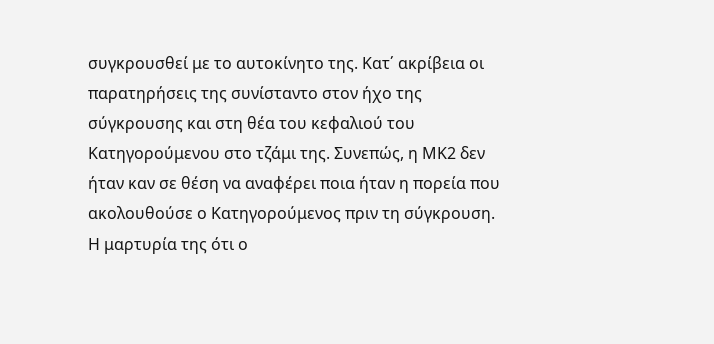συγκρουσθεί με το αυτοκίνητο της. Κατ΄ ακρίβεια οι παρατηρήσεις της συνίσταντο στον ήχο της σύγκρουσης και στη θέα του κεφαλιού του Κατηγορούμενου στο τζάμι της. Συνεπώς, η ΜΚ2 δεν ήταν καν σε θέση να αναφέρει ποια ήταν η πορεία που ακολουθούσε ο Κατηγορούμενος πριν τη σύγκρουση. Η μαρτυρία της ότι ο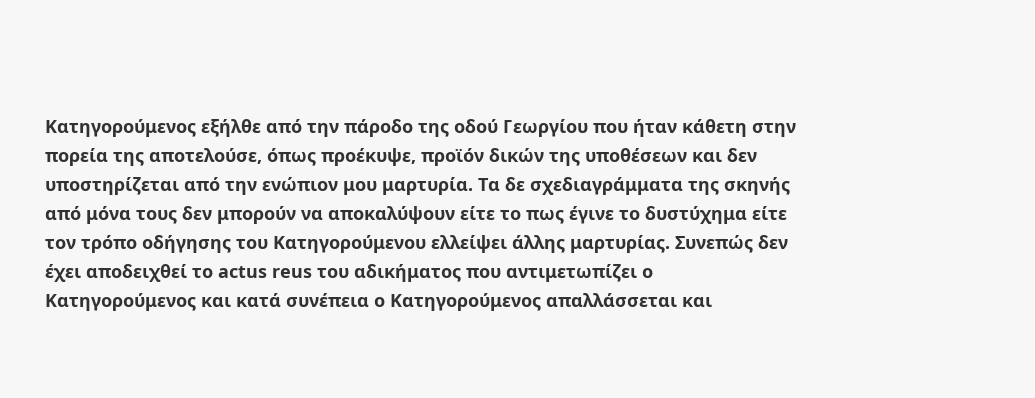Κατηγορούμενος εξήλθε από την πάροδο της οδού Γεωργίου που ήταν κάθετη στην πορεία της αποτελούσε, όπως προέκυψε, προϊόν δικών της υποθέσεων και δεν υποστηρίζεται από την ενώπιον μου μαρτυρία. Τα δε σχεδιαγράμματα της σκηνής από μόνα τους δεν μπορούν να αποκαλύψουν είτε το πως έγινε το δυστύχημα είτε τον τρόπο οδήγησης του Κατηγορούμενου ελλείψει άλλης μαρτυρίας. Συνεπώς δεν έχει αποδειχθεί το actus reus του αδικήματος που αντιμετωπίζει ο Κατηγορούμενος και κατά συνέπεια ο Κατηγορούμενος απαλλάσσεται και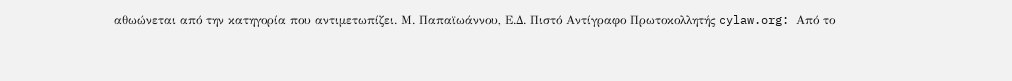αθωώνεται από την κατηγορία που αντιμετωπίζει. Μ. Παπαϊωάννου, Ε.Δ. Πιστό Αντίγραφο Πρωτοκολλητής cylaw.org: Από το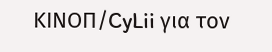ΚΙΝOΠ/CyLii για τον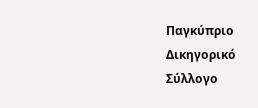Παγκύπριο Δικηγορικό Σύλλογο